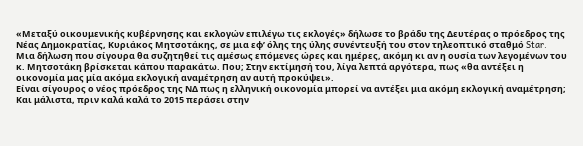«Μεταξύ οικουμενικής κυβέρνησης και εκλογών επιλέγω τις εκλογές» δήλωσε το βράδυ της Δευτέρας ο πρόεδρος της Νέας Δημοκρατίας, Κυριάκος Μητσοτάκης, σε μια εφ’ όλης της ύλης συνέντευξή του στον τηλεοπτικό σταθμό Star.
Μια δήλωση που σίγουρα θα συζητηθεί τις αμέσως επόμενες ώρες και ημέρες, ακόμη κι αν η ουσία των λεγομένων του κ. Μητσοτάκη βρίσκεται κάπου παρακάτω. Που; Στην εκτίμησή του, λίγα λεπτά αργότερα, πως «θα αντέξει η οικονομία μας μία ακόμα εκλογική αναμέτρηση αν αυτή προκύψει».
Είναι σίγουρος ο νέος πρόεδρος της ΝΔ πως η ελληνική οικονομία μπορεί να αντέξει μια ακόμη εκλογική αναμέτρηση; Και μάλιστα, πριν καλά καλά το 2015 περάσει στην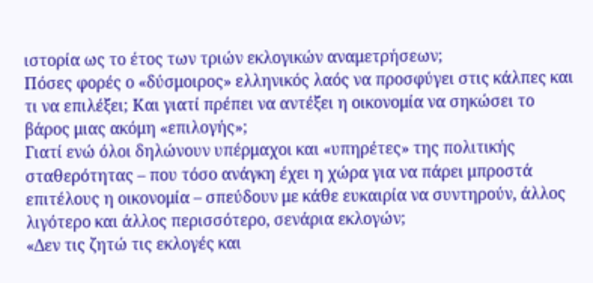ιστορία ως το έτος των τριών εκλογικών αναμετρήσεων;
Πόσες φορές ο «δύσμοιρος» ελληνικός λαός να προσφύγει στις κάλπες και τι να επιλέξει; Και γιατί πρέπει να αντέξει η οικονομία να σηκώσει το βάρος μιας ακόμη «επιλογής»;
Γιατί ενώ όλοι δηλώνουν υπέρμαχοι και «υπηρέτες» της πολιτικής σταθερότητας – που τόσο ανάγκη έχει η χώρα για να πάρει μπροστά επιτέλους η οικονομία – σπεύδουν με κάθε ευκαιρία να συντηρούν, άλλος λιγότερο και άλλος περισσότερο, σενάρια εκλογών;
«Δεν τις ζητώ τις εκλογές και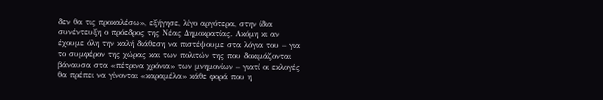δεν θα τις προκαλέσω», εξήγησε, λίγο αργότερα, στην ίδια συνέντευξη ο πρόεδρος της Νέας Δημοκρατίας. Ακόμη κι αν έχουμε όλη την καλή διάθεση να πιστέψουμε στα λόγια του – για το συμφέρον της χώρας και των πολιτών της που δοκιμάζονται βάναυσα στα «πέτρινα χρόνια» των μνημονίων – γιατί οι εκλογές θα πρέπει να γίνονται «καραμέλα» κάθε φορά που η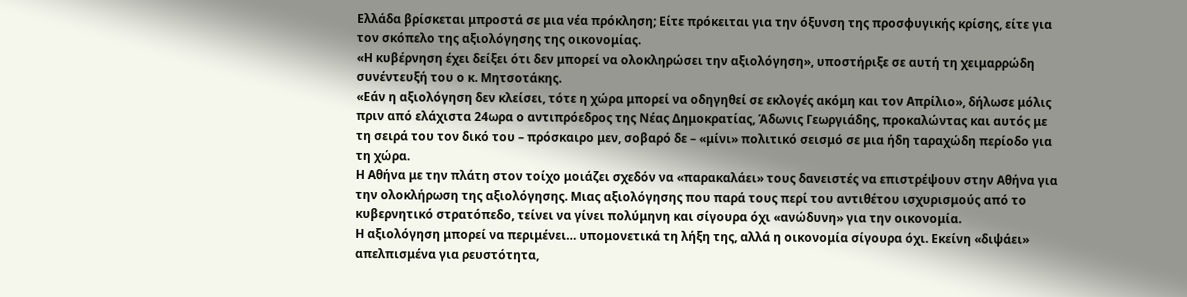Ελλάδα βρίσκεται μπροστά σε μια νέα πρόκληση; Είτε πρόκειται για την όξυνση της προσφυγικής κρίσης, είτε για τον σκόπελο της αξιολόγησης της οικονομίας.
«Η κυβέρνηση έχει δείξει ότι δεν μπορεί να ολοκληρώσει την αξιολόγηση», υποστήριξε σε αυτή τη χειμαρρώδη συνέντευξή του ο κ. Μητσοτάκης.
«Εάν η αξιολόγηση δεν κλείσει, τότε η χώρα μπορεί να οδηγηθεί σε εκλογές ακόμη και τον Απρίλιο», δήλωσε μόλις πριν από ελάχιστα 24ωρα ο αντιπρόεδρος της Νέας Δημοκρατίας, Άδωνις Γεωργιάδης, προκαλώντας και αυτός με τη σειρά του τον δικό του – πρόσκαιρο μεν, σοβαρό δε – «μίνι» πολιτικό σεισμό σε μια ήδη ταραχώδη περίοδο για τη χώρα.
Η Αθήνα με την πλάτη στον τοίχο μοιάζει σχεδόν να «παρακαλάει» τους δανειστές να επιστρέψουν στην Αθήνα για την ολοκλήρωση της αξιολόγησης. Μιας αξιολόγησης που παρά τους περί του αντιθέτου ισχυρισμούς από το κυβερνητικό στρατόπεδο, τείνει να γίνει πολύμηνη και σίγουρα όχι «ανώδυνη» για την οικονομία.
Η αξιολόγηση μπορεί να περιμένει… υπομονετικά τη λήξη της, αλλά η οικονομία σίγουρα όχι. Εκείνη «διψάει» απελπισμένα για ρευστότητα,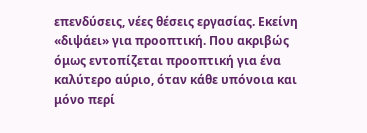επενδύσεις, νέες θέσεις εργασίας. Εκείνη «διψάει» για προοπτική. Που ακριβώς όμως εντοπίζεται προοπτική για ένα καλύτερο αύριο, όταν κάθε υπόνοια και μόνο περί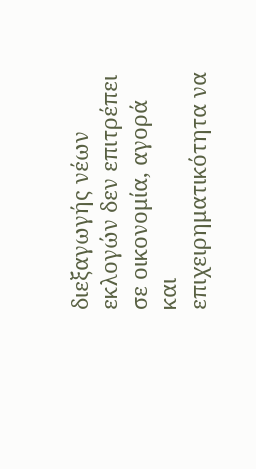διεξαγωγής νέων εκλογών δεν επιτρέπει σε οικονομία, αγορά και επιχειρηματικότητα να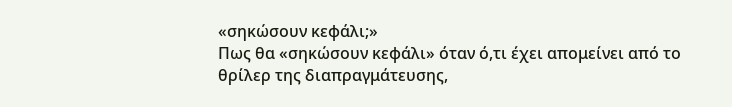«σηκώσουν κεφάλι;»
Πως θα «σηκώσουν κεφάλι» όταν ό,τι έχει απομείνει από το θρίλερ της διαπραγμάτευσης,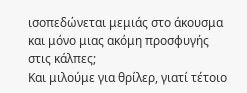ισοπεδώνεται μεμιάς στο άκουσμα και μόνο μιας ακόμη προσφυγής στις κάλπες;
Και μιλούμε για θρίλερ, γιατί τέτοιο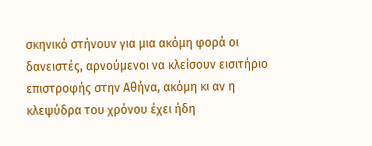σκηνικό στήνουν για μια ακόμη φορά οι δανειστές, αρνούμενοι να κλείσουν εισιτήριο επιστροφής στην Αθήνα, ακόμη κι αν η κλεψύδρα του χρόνου έχει ήδη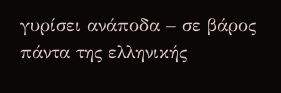γυρίσει ανάποδα – σε βάρος πάντα της ελληνικής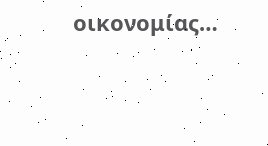οικονομίας…